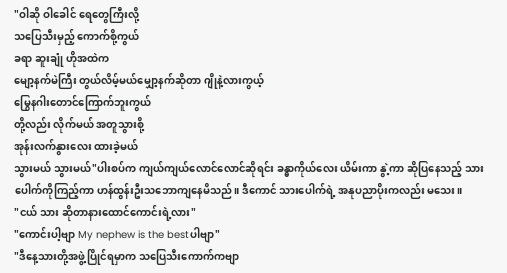"ဝါဆို ဝါခေါင် ရေတွေကြီးလို့
သပြေသီးမှည့် ကောက်စို့ကွယ်
ခရာ ဆူးချုံ ဟိုအထဲက
မျော့နက်မဲကြီး တွယ်လိမ့်မယ်မျှော့နက်ဆိုတာ ဂျိုနဲ့လားကွယ့်
မြွေနဂါးတောင်ကြောက်ဘူးကွယ်
တို့လည်း လိုက်မယ် အတူသွားစို့
အုန်းလက်နွားလေး ထားခဲ့မယ်
သွားမယ် သွားမယ်"ပါးစပ်က ကျယ်ကျယ်လောင်လောင်ဆိုရင်း ခန္ဓာကိုယ်လေး ယိမ်းကာ နွဲ့ကာ ဆိုပြနေသည့် သားပေါက်ကိုကြည့်ကာ ဟန်ထွန်းဦးသဘောကျနေမိသည်။ ဒီကောင် သားပေါက်ရဲ့ အနုပညာပိုးကလည်း မသေး။
"ငယ် သား ဆိုတာနားထောင်ကောင်းရဲ့လား"
"ကောင်းပါ့ဗျာ My nephew is the bestပါဗျာ"
"ဒီနေ့သားတို့အဖွဲ့ပြိုင်ရမှာက သပြေသီးကောက်ကဗျာ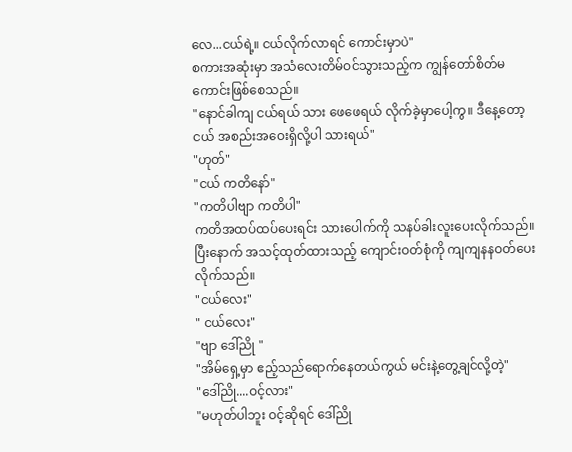လေ...ငယ်ရဲ့။ ငယ်လိုက်လာရင် ကောင်းမှာပဲ"
စကားအဆုံးမှာ အသံလေးတိမ်ဝင်သွားသည့်က ကျွန်တော်စိတ်မကောင်းဖြစ်စေသည်။
"နောင်ခါကျ ငယ်ရယ် သား ဖေဖေရယ် လိုက်ခဲ့မှာပေါ့ကွ။ ဒီနေ့တော့ ငယ် အစည်းအဝေးရှိလို့ပါ သားရယ်"
"ဟုတ်"
"ငယ် ကတိနော်"
"ကတိပါဗျာ ကတိပါ"
ကတိအထပ်ထပ်ပေးရင်း သားပေါက်ကို သနပ်ခါးလူးပေးလိုက်သည်။ ပြီးနောက် အသင့်ထုတ်ထားသည့် ကျောင်းဝတ်စုံကို ကျကျနနဝတ်ပေးလိုက်သည်။
"ငယ်လေး"
" ငယ်လေး"
"ဗျာ ဒေါ်ညို "
"အိမ်ရှေ့မှာ ဧည့်သည်ရောက်နေတယ်ကွယ် မင်းနဲ့တွေ့ချင်လို့တဲ့"
"ဒေါ်ညို....ဝင့်လား"
"မဟုတ်ပါဘူး ဝင့်ဆိုရင် ဒေါ်ညို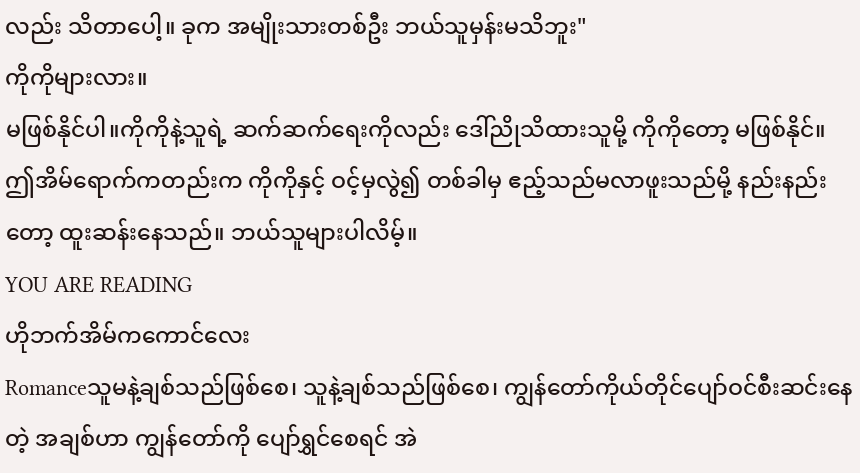လည်း သိတာပေါ့။ ခုက အမျိုးသားတစ်ဦး ဘယ်သူမှန်းမသိဘူး"
ကိုကိုများလား။
မဖြစ်နိုင်ပါ။ကိုကိုနဲ့သူရဲ့ ဆက်ဆက်ရေးကိုလည်း ဒေါ်ညိုသိထားသူမို့ ကိုကိုတော့ မဖြစ်နိုင်။ ဤအိမ်ရောက်ကတည်းက ကိုကိုနှင့် ဝင့်မှလွဲ၍ တစ်ခါမှ ဧည့်သည်မလာဖူးသည်မို့ နည်းနည်းတော့ ထူးဆန်းနေသည်။ ဘယ်သူများပါလိမ့်။
YOU ARE READING
ဟိုဘက်အိမ်ကကောင်လေး
Romanceသူမနဲ့ချစ်သည်ဖြစ်စေ၊ သူနဲ့ချစ်သည်ဖြစ်စေ၊ ကျွန်တော်ကိုယ်တိုင်ပျော်ဝင်စီးဆင်းနေတဲ့ အချစ်ဟာ ကျွန်တော်ကို ပျော်ရွှင်စေရင် အဲ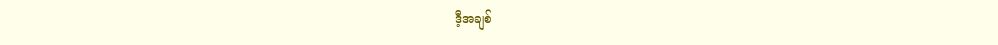ဒီ့အချစ်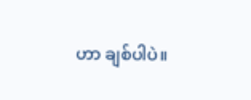ဟာ ချစ်ပါပဲ။